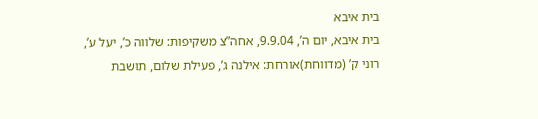בית איבא
בית איבא, יום ה’, 9.9.04, אחה”צ משקיפות: שלווה כ’, יעל ע’, רוני ק’ (מדווחת)אורחת: אילנה ג’, פעילת שלום, תושבת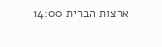ארצות הברית 14:00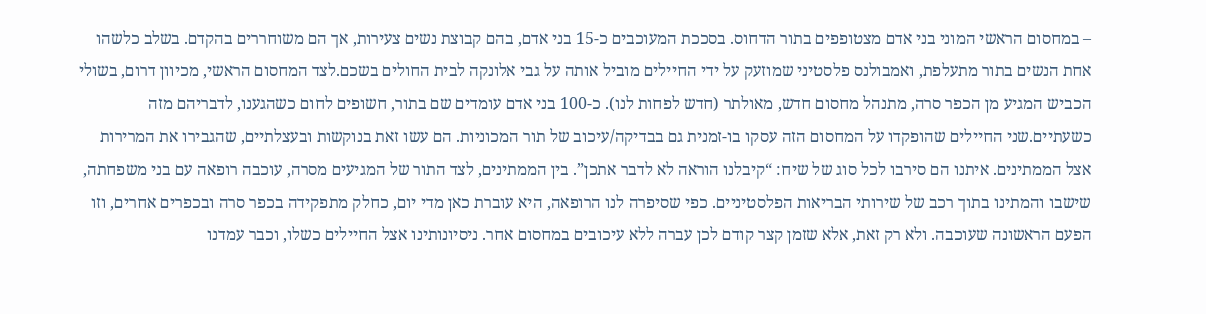– במחסום הראשי המוני בני אדם מצטופפים בתור הדחוס. בסככת המעוכבים כ-15 בני אדם, בהם קבוצת נשים צעירות, אך הם משוחררים בהקדם. בשלב כלשהו אחת הנשים בתור מתעלפת, ואמבולנס פלסטיני שמוזעק על ידי החיילים מוביל אותה על גבי אלונקה לבית החולים בשכם.לצד המחסום הראשי, מכיוון דרום, בשולי הכביש המגיע מן הכפר סרה, מתנהל מחסום חדש, מאולתר (חדש לפחות לנו). כ-100 בני אדם עומדים שם בתור, חשופים לחום כשהגענו, לדבריהם מזה כשעתיים.שני החיילים שהופקדו על המחסום הזה עסקו בו-זמנית גם בבדיקה/עיכוב של תור המכוניות. הם עשו זאת בנוקשות ובעצלתיים, שהגבירו את המרירות אצל הממתינים. איתנו הם סירבו לכל סוג של שיח: “קיבלנו הוראה לא לדבר אתכן”. בין הממתינים, לצד התור של המגיעים מסרה, עוכבה רופאה עם בני משפחתה, שישבו והמתינו בתוך רכב של שירותי הבריאות הפלסטיניים. כפי שסיפרה לנו הרופאה, היא עוברת כאן מדי יום, כחלק מתפקידה בכפר סרה ובכפרים אחרים, וזו הפעם הראשונה שעוכבה. ולא רק זאת, אלא שזמן קצר קודם לכן עברה ללא עיכובים במחסום אחר. ניסיונותינו אצל החיילים כשלו, וכבר עמדנו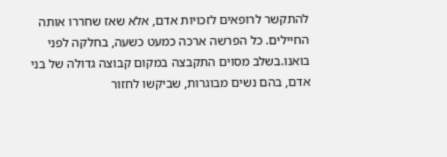להתקשר לרופאים לזכויות אדם, אלא שאז שחררו אותה החיילים. כל הפרשה ארכה כמעט כשעה, בחלקה לפני בואנו.בשלב מסוים התקבצה במקום קבוצה גדולה של בני אדם, בהם נשים מבוגרות, שביקשו לחזור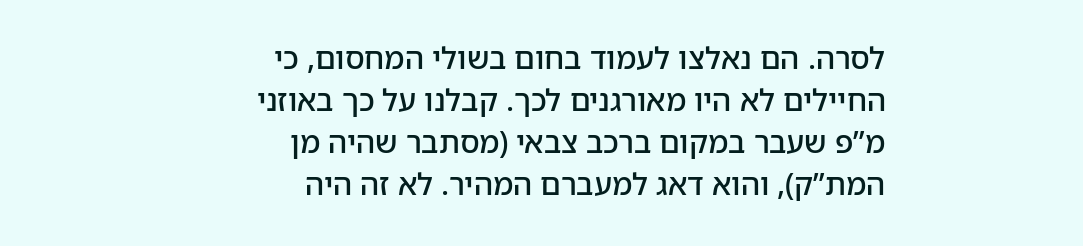לסרה. הם נאלצו לעמוד בחום בשולי המחסום, כי החיילים לא היו מאורגנים לכך. קבלנו על כך באוזני מ”פ שעבר במקום ברכב צבאי (מסתבר שהיה מן המת”ק), והוא דאג למעברם המהיר. לא זה היה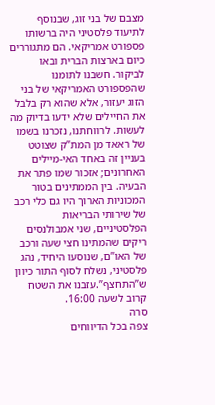מצבם של בני זוג, שבנוסף לתיעוד פלסטיני היה ברשותו פספורט אמריקאי. הם מתגוררים כיום בארצות הברית ובאו לביקור. חשבנו לתומנו שהפספורט האמריקאי של בני הזוג יעזור, אלא שהוא רק בלבל את החיילים שלא ידעו בדיוק מה לעשות. לרווחתנו, נזכרנו בשמו של ראאד מן המת”ק שצוטט בעניין זה באחד האי-מיילים האחרונים; אזכור שמו פתר את הבעיה. בין הממתינים בטור המכוניות הארוך היו גם כלי רכב של שירותי הבריאות הפלסטיניים, שני אמבולנסים ריקים שהמתינו חצי שעה ורכב של האו”ם, שנוסעו היחיד, נהג פלסטיני, נשלח לסוף התור כיוון ש”התחצף”.עזבנו את השטח קרוב לשעה 16:00.
סרה
צפה בכל הדיווחים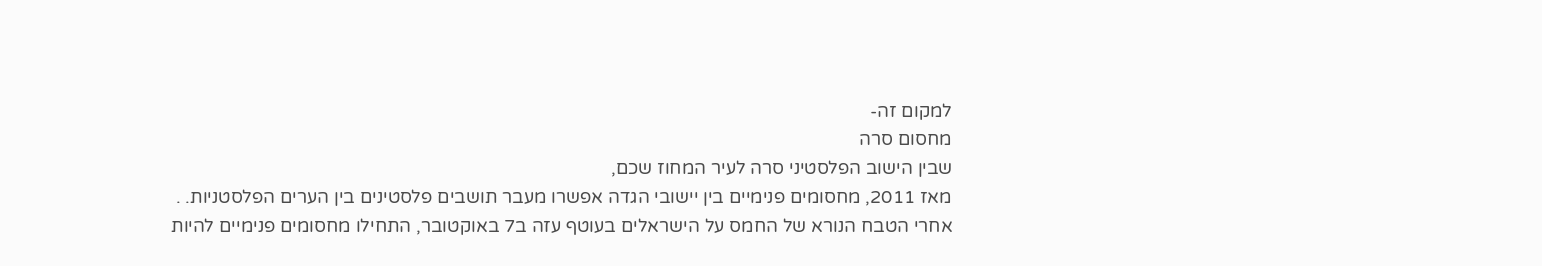למקום זה-
מחסום סרה
שבין הישוב הפלסטיני סרה לעיר המחוז שכם,
מאז 2011, מחסומים פנימיים בין יישובי הגדה אפשרו מעבר תושבים פלסטינים בין הערים הפלסטניות. .
אחרי הטבח הנורא של החמס על הישראלים בעוטף עזה ב7 באוקטובר, התחילו מחסומים פנימיים להיות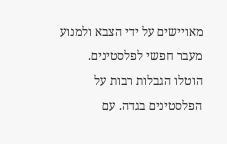מאויישים על ידי הצבא ולמנוע מעבר חפשי לפלסטינים.
הוטלו הגבלות רבות על הפלסטינים בגדה. עם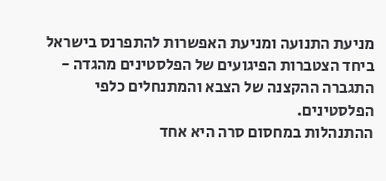מניעת התנועה ומניעת האפשרות להתפרנס בישראל ביחד הצטברות הפיגועים של הפלסטינים מהגדה - התגברה ההקצנה של הצבא והמתנחלים כלפי הפלסטינים.
ההתנהלות במחסום סרה היא אחד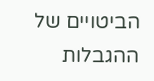הביטויים של ההגבלות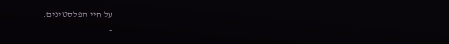על חיי הפלסטינים.
-